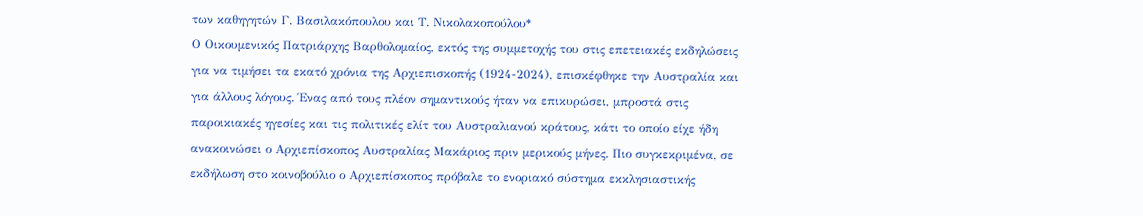των καθηγητών Γ. Βασιλακόπουλου και Τ. Νικολακοπούλου*
Ο Οικουμενικός Πατριάρχης Βαρθολομαίος, εκτός της συμμετοχής του στις επετειακές εκδηλώσεις για να τιμήσει τα εκατό χρόνια της Αρχιεπισκοπής (1924-2024), επισκέφθηκε την Αυστραλία και για άλλους λόγους. Ένας από τους πλέον σημαντικούς ήταν να επικυρώσει, μπροστά στις παροικιακές ηγεσίες και τις πολιτικές ελίτ του Αυστραλιανού κράτους, κάτι το οποίο είχε ήδη ανακοινώσει ο Αρχιεπίσκοπος Αυστραλίας Μακάριος πριν μερικούς μήνες. Πιο συγκεκριμένα, σε εκδήλωση στο κοινοβούλιο ο Αρχιεπίσκοπος πρόβαλε το ενοριακό σύστημα εκκλησιαστικής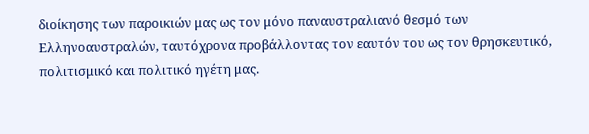διοίκησης των παροικιών μας ως τον μόνο παναυστραλιανό θεσμό των Ελληνοαυστραλών, ταυτόχρονα προβάλλοντας τον εαυτόν του ως τον θρησκευτικό, πολιτισμικό και πολιτικό ηγέτη μας.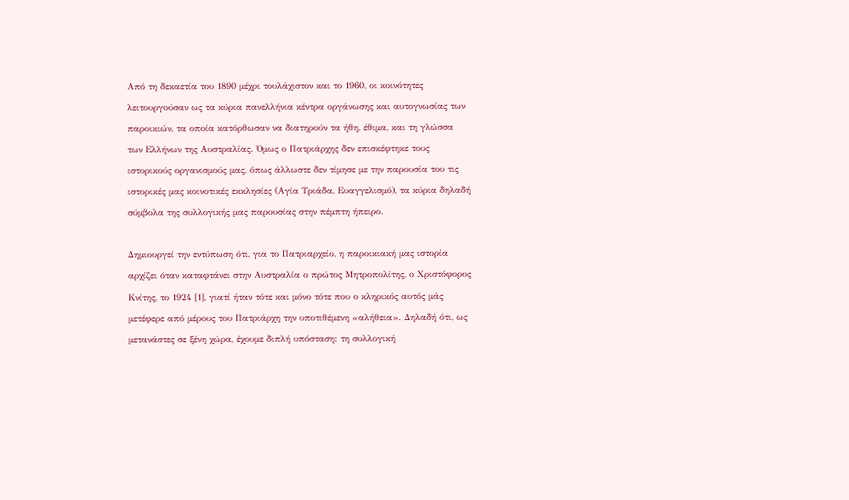Από τη δεκαετία του 1890 μέχρι τουλάχιστον και το 1960, οι κοινότητες λειτουργούσαν ως τα κύρια πανελλήνια κέντρα οργάνωσης και αυτογνωσίας των παροικιών, τα οποία κατόρθωσαν να διατηρούν τα ήθη, έθιμα, και τη γλώσσα των Ελλήνων της Αυστραλίας. Όμως ο Πατριάρχης δεν επισκέφτηκε τους ιστορικούς οργανισμούς μας, όπως άλλωστε δεν τίμησε με την παρουσία του τις ιστορικές μας κοινοτικές εκκλησίες (Αγία Τριάδα, Ευαγγελισμό), τα κύρια δηλαδή σύμβολα της συλλογικής μας παρουσίας στην πέμπτη ήπειρο.

Δημιουργεί την εντύπωση ότι, για το Πατριαρχείο, η παροικιακή μας ιστορία αρχίζει όταν καταφτάνει στην Αυστραλία ο πρώτος Μητροπολίτης, ο Χριστόφορος Κνίτης, το 1924 [1], γιατί ήταν τότε και μόνο τότε που ο κληρικός αυτός μάς μετέφερε από μέρους του Πατριάρχη την υποτιθέμενη «αλήθεια». Δηλαδή ότι, ως μετανάστες σε ξένη χώρα, έχουμε διπλή υπόσταση: τη συλλογική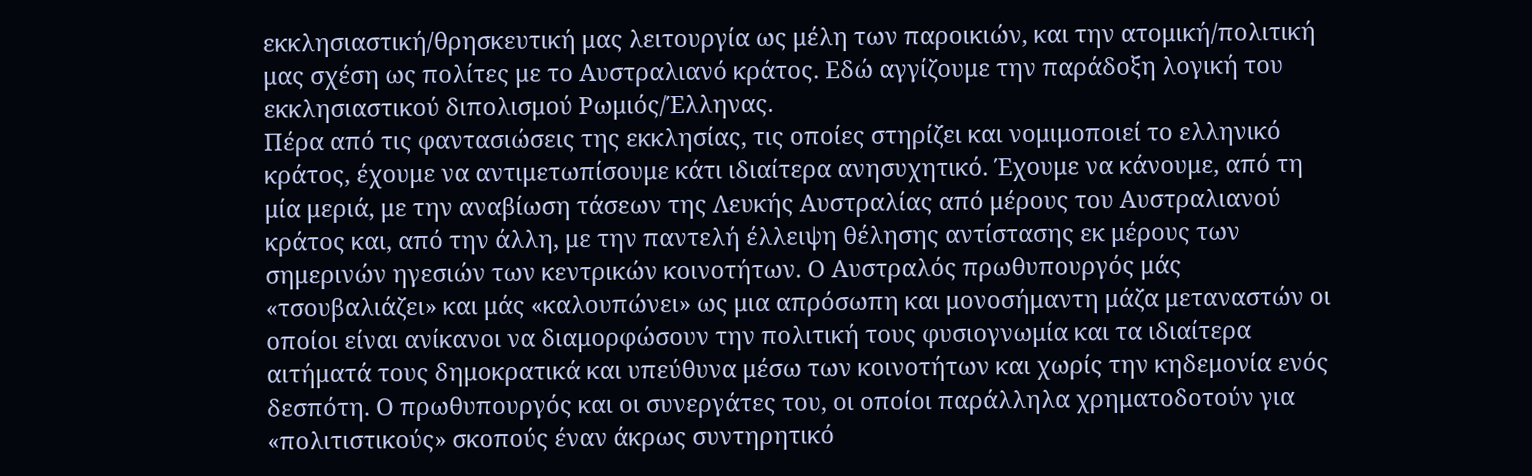εκκλησιαστική/θρησκευτική μας λειτουργία ως μέλη των παροικιών, και την ατομική/πολιτική μας σχέση ως πολίτες με το Αυστραλιανό κράτος. Εδώ αγγίζουμε την παράδοξη λογική του εκκλησιαστικού διπολισμού Ρωμιός/Έλληνας.
Πέρα από τις φαντασιώσεις της εκκλησίας, τις οποίες στηρίζει και νομιμοποιεί το ελληνικό κράτος, έχουμε να αντιμετωπίσουμε κάτι ιδιαίτερα ανησυχητικό. Έχουμε να κάνουμε, από τη μία μεριά, με την αναβίωση τάσεων της Λευκής Αυστραλίας από μέρους του Αυστραλιανού κράτος και, από την άλλη, με την παντελή έλλειψη θέλησης αντίστασης εκ μέρους των σημερινών ηγεσιών των κεντρικών κοινοτήτων. Ο Αυστραλός πρωθυπουργός μάς «τσουβαλιάζει» και μάς «καλουπώνει» ως μια απρόσωπη και μονοσήμαντη μάζα μεταναστών οι οποίοι είναι ανίκανοι να διαμορφώσουν την πολιτική τους φυσιογνωμία και τα ιδιαίτερα αιτήματά τους δημοκρατικά και υπεύθυνα μέσω των κοινοτήτων και χωρίς την κηδεμονία ενός δεσπότη. Ο πρωθυπουργός και οι συνεργάτες του, οι οποίοι παράλληλα χρηματοδοτούν για «πολιτιστικούς» σκοπούς έναν άκρως συντηρητικό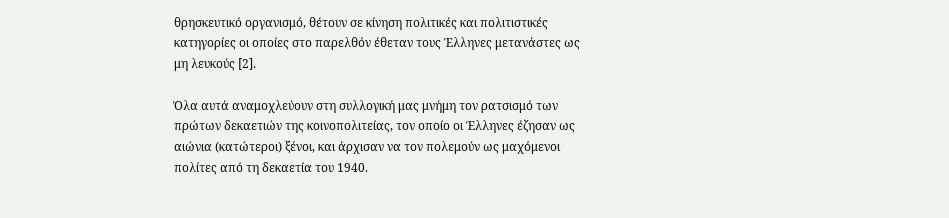θρησκευτικό οργανισμό, θέτουν σε κίνηση πολιτικές και πολιτιστικές κατηγορίες οι οποίες στο παρελθόν έθεταν τους Έλληνες μετανάστες ως μη λευκούς [2].

Όλα αυτά αναμοχλεύουν στη συλλογική μας μνήμη τον ρατσισμό των πρώτων δεκαετιών της κοινοπολιτείας, τον οποίο οι Έλληνες έζησαν ως αιώνια (κατώτεροι) ξένοι, και άρχισαν να τον πολεμούν ως μαχόμενοι πολίτες από τη δεκαετία του 1940.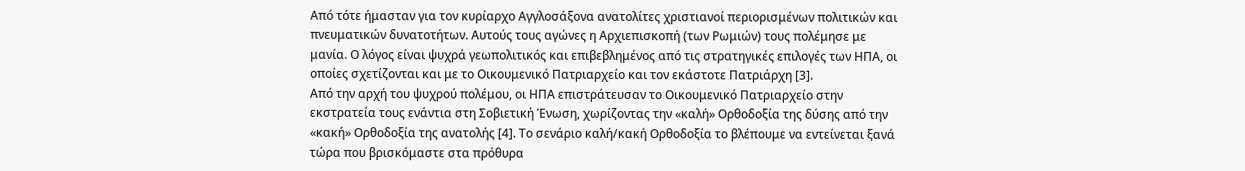Από τότε ήμασταν για τον κυρίαρχο Αγγλοσάξονα ανατολίτες χριστιανοί περιορισμένων πολιτικών και πνευματικών δυνατοτήτων. Αυτούς τους αγώνες η Αρχιεπισκοπή (των Ρωμιών) τους πολέμησε με μανία. Ο λόγος είναι ψυχρά γεωπολιτικός και επιβεβλημένος από τις στρατηγικές επιλογές των ΗΠΑ, οι οποίες σχετίζονται και με το Οικουμενικό Πατριαρχείο και τον εκάστοτε Πατριάρχη [3].
Από την αρχή του ψυχρού πολέμου, οι ΗΠΑ επιστράτευσαν το Οικουμενικό Πατριαρχείο στην εκστρατεία τους ενάντια στη Σοβιετική Ένωση, χωρίζοντας την «καλή» Ορθοδοξία της δύσης από την «κακή» Ορθοδοξία της ανατολής [4]. Το σενάριο καλή/κακή Ορθοδοξία το βλέπουμε να εντείνεται ξανά τώρα που βρισκόμαστε στα πρόθυρα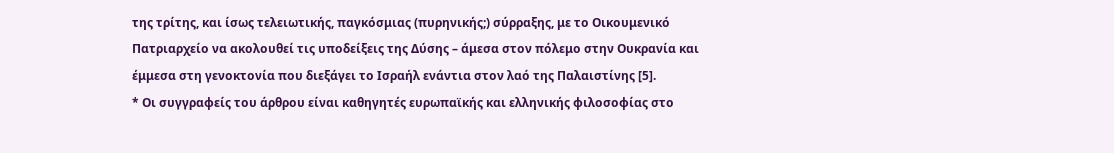της τρίτης, και ίσως τελειωτικής, παγκόσμιας (πυρηνικής;) σύρραξης, με το Οικουμενικό Πατριαρχείο να ακολουθεί τις υποδείξεις της Δύσης – άμεσα στον πόλεμο στην Ουκρανία και έμμεσα στη γενοκτονία που διεξάγει το Ισραήλ ενάντια στον λαό της Παλαιστίνης [5].
* Οι συγγραφείς του άρθρου είναι καθηγητές ευρωπαϊκής και ελληνικής φιλοσοφίας στο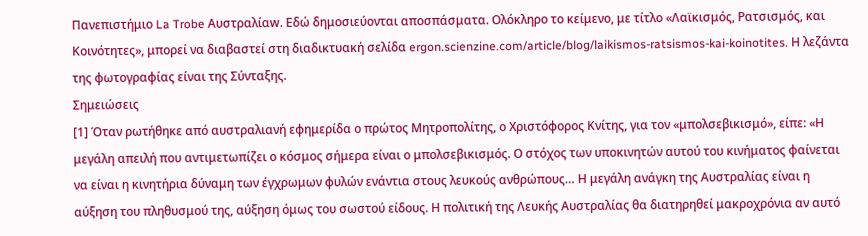Πανεπιστήμιο La Trobe Αυστραλίαw. Εδώ δημοσιεύονται αποσπάσματα. Ολόκληρο το κείμενο, με τίτλο «Λαϊκισμός, Ρατσισμός, και Κοινότητες», μπορεί να διαβαστεί στη διαδικτυακή σελίδα ergon.scienzine.com/article/blog/laikismos-ratsismos-kai-koinotites. Η λεζάντα της φωτογραφίας είναι της Σύνταξης.
Σημειώσεις
[1] Όταν ρωτήθηκε από αυστραλιανή εφημερίδα ο πρώτος Μητροπολίτης, ο Χριστόφορος Κνίτης, για τον «μπολσεβικισμό», είπε: «Η μεγάλη απειλή που αντιμετωπίζει ο κόσμος σήμερα είναι ο μπολσεβικισμός. Ο στόχος των υποκινητών αυτού του κινήματος φαίνεται να είναι η κινητήρια δύναμη των έγχρωμων φυλών ενάντια στους λευκούς ανθρώπους… Η μεγάλη ανάγκη της Αυστραλίας είναι η αύξηση του πληθυσμού της, αύξηση όμως του σωστού είδους. Η πολιτική της Λευκής Αυστραλίας θα διατηρηθεί μακροχρόνια αν αυτό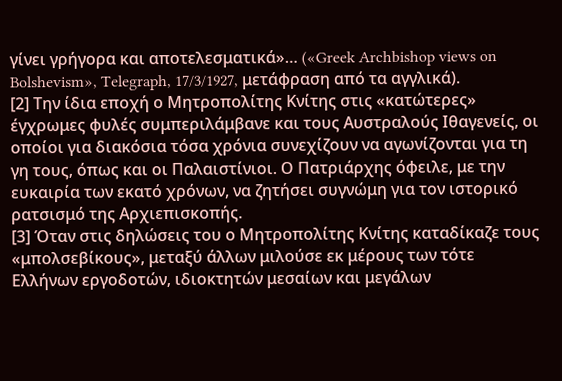γίνει γρήγορα και αποτελεσματικά»… («Greek Archbishop views on Bolshevism», Telegraph, 17/3/1927, μετάφραση από τα αγγλικά).
[2] Την ίδια εποχή ο Μητροπολίτης Κνίτης στις «κατώτερες» έγχρωμες φυλές συμπεριλάμβανε και τους Αυστραλούς Ιθαγενείς, οι οποίοι για διακόσια τόσα χρόνια συνεχίζουν να αγωνίζονται για τη γη τους, όπως και οι Παλαιστίνιοι. Ο Πατριάρχης όφειλε, με την ευκαιρία των εκατό χρόνων, να ζητήσει συγνώμη για τον ιστορικό ρατσισμό της Αρχιεπισκοπής.
[3] Όταν στις δηλώσεις του ο Μητροπολίτης Κνίτης καταδίκαζε τους «μπολσεβίκους», μεταξύ άλλων μιλούσε εκ μέρους των τότε Ελλήνων εργοδοτών, ιδιοκτητών μεσαίων και μεγάλων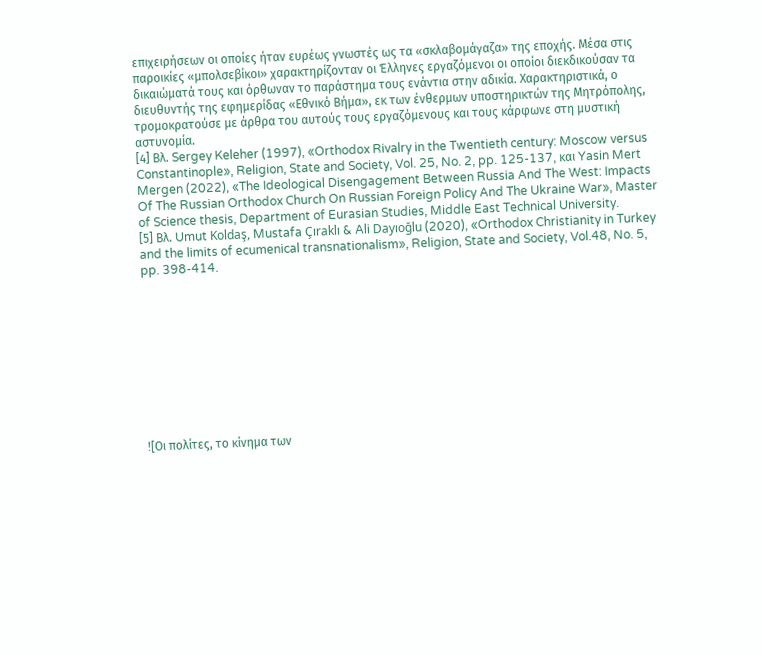επιχειρήσεων οι οποίες ήταν ευρέως γνωστές ως τα «σκλαβομάγαζα» της εποχής. Μέσα στις παροικίες «μπολσεβίκοι» χαρακτηρίζονταν οι Έλληνες εργαζόμενοι οι οποίοι διεκδικούσαν τα δικαιώματά τους και όρθωναν το παράστημα τους ενάντια στην αδικία. Χαρακτηριστικά, ο διευθυντής της εφημερίδας «Εθνικό Βήμα», εκ των ένθερμων υποστηρικτών της Μητρόπολης, τρομοκρατούσε με άρθρα του αυτούς τους εργαζόμενους και τους κάρφωνε στη μυστική αστυνομία.
[4] Βλ. Sergey Keleher (1997), «Orthodox Rivalry in the Twentieth century: Moscow versus Constantinople», Religion, State and Society, Vol. 25, No. 2, pp. 125-137, και Yasin Mert Mergen (2022), «The Ideological Disengagement Between Russia And The West: Impacts Of The Russian Orthodox Church On Russian Foreign Policy And The Ukraine War», Master of Science thesis, Department of Eurasian Studies, Middle East Technical University.
[5] Βλ. Umut Koldaş, Mustafa Çıraklı & Ali Dayıoğlu (2020), «Orthodox Christianity in Turkey and the limits of ecumenical transnationalism», Religion, State and Society, Vol.48, No. 5, pp. 398-414.










![Oι πολίτες, το κίνημα των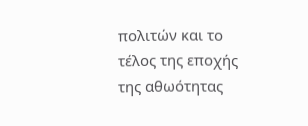πολιτών και το τέλος της εποχής της αθωότητας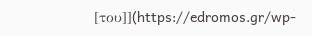[του]](https://edromos.gr/wp-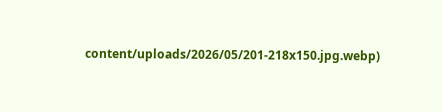content/uploads/2026/05/201-218x150.jpg.webp)